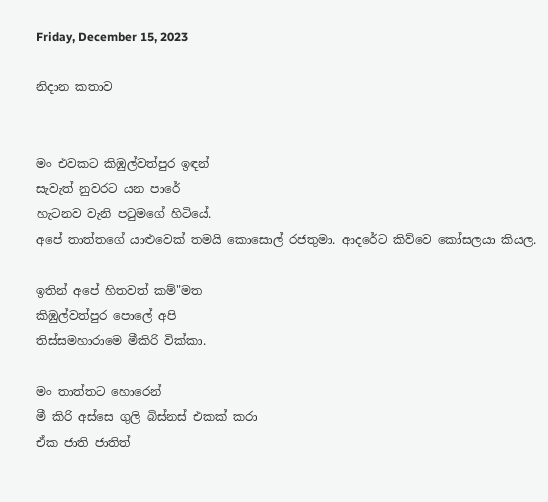Friday, December 15, 2023

නිදාන කතාව


මං එවකට කිඹුල්වත්පුර ඉඳන්
සැවැත් නුවරට යන පාරේ
හැටනව වැනි පටුමගේ හිටියේ.
අපේ තාත්තගේ යාළුවෙක් තමයි කොසොල් රජතුමා. ආදරේට කිව්වෙ කෝසලයා කියල.

ඉතින් අපේ හිතවත් කම්"මත
කිඹුල්වත්පුර පොලේ අපි
තිස්සමහාරාමෙ මීකිරි වික්කා.

මං තාත්තට හොරෙන්
මී කිරි අස්සෙ ගුලි බිස්නස් එකක් කරා
ඒක ජාති ජාතිත්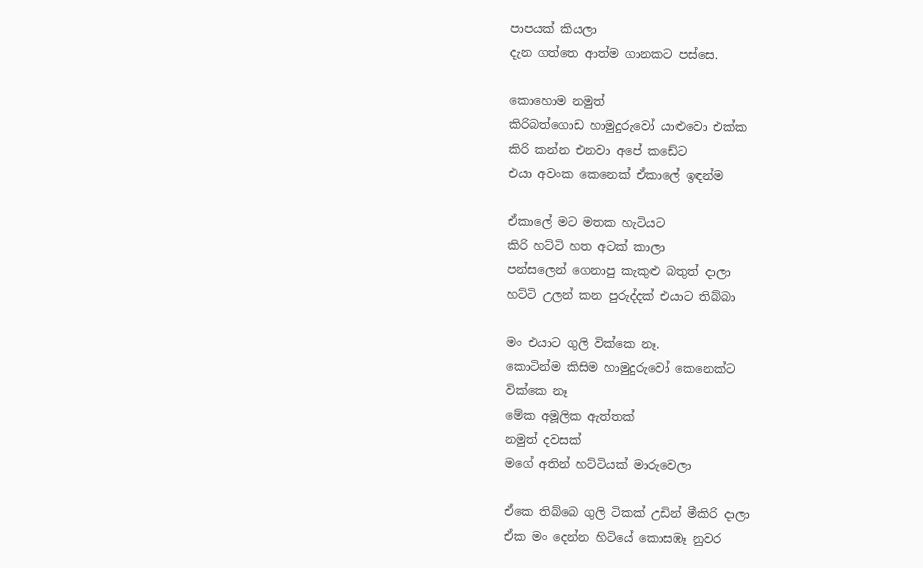පාපයක් කියලා
දැන ගත්තෙ ආත්ම ගානකට පස්සෙ.

කොහොම නමුත්
කිරිබත්ගොඩ හාමුදුරුවෝ යාළුවො එක්ක
කිරි කන්න එනවා අපේ කඩේට
එයා අවංක කෙනෙක් ඒකාලේ ඉඳන්ම

ඒකාලේ මට මතක හැටියට
කිරි හට්ටි හත අටක් කාලා
පන්සලෙන් ගෙනාපු කැකුළු බතුත් දාලා
හට්ටි උලන් කන පුරුද්දක් එයාට තිබ්බා

මං එයාට ගුලි වික්කෙ නෑ.
කොටින්ම කිසිම හාමුදුරුවෝ කෙනෙක්ට
වික්කෙ නෑ
මේක අමූලික ඇත්තක්
නමුත් දවසක්
මගේ අතින් හට්ටියක් මාරුවෙලා

ඒකෙ තිබ්බෙ ගුලි ටිකක් උඩින් මීකිරි දාලා
ඒක මං දෙන්න හිටියේ කොසඹෑ නුවර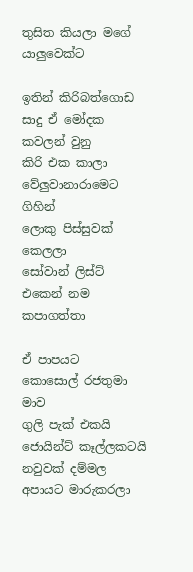තුසිත කියලා මගේ යාලුවෙක්ට

ඉතින් කිරිබත්ගොඩ සාදු ඒ මෝදක කවලන් වුනු
කිරි එක කාලා
වේලුවානාරාමෙට ගිහින්
ලොකු පිස්සුවක් කෙලලා
සෝවාන් ලිස්ට් එකෙන් නම කපාගත්තා

ඒ පාපයට
කොසොල් රජතුමා මාව
ගුලි පැක් එකයි ජොයින්ට් කෑල්ලකටයි නවුවක් දම්මල
අපායට මාරුකරලා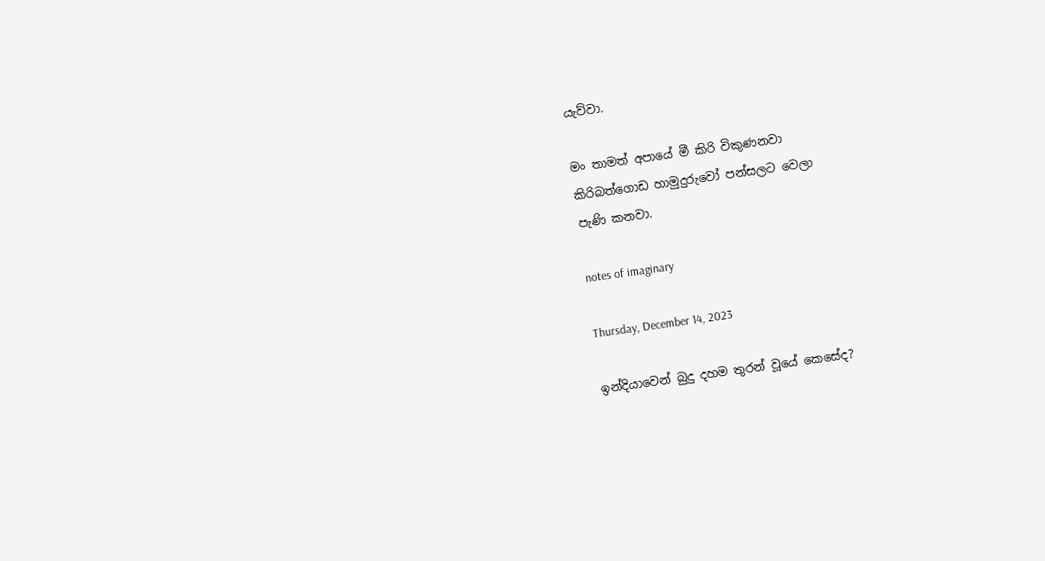යැව්වා.

මං තාමත් අපායේ මී කිරි විකුණනවා
කිරිබත්ගොඩ හාමුදුරුවෝ පන්සලට වෙලා
පැණි කනවා.

notes of imaginary

Thursday, December 14, 2023

ඉන්දියාවෙන් බුදු දහම තුරන් වූයේ කෙසේද?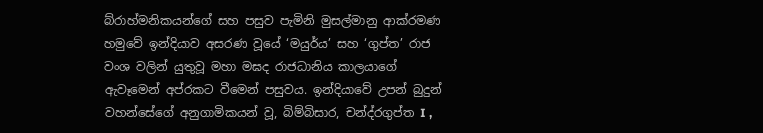බ්රාහ්මනිකයන්ගේ සහ පසුව පැමිනි මුසල්මානු ආක්රමණ හමුවේ ඉන්දියාව අසරණ වූයේ ‘මයුර්ය’ සහ ‘ගුප්ත’ රාජ වංශ වලින් යුතුවූ මහා මඝද රාජධානිය කාලයාගේ ඇවෑමෙන් අප්රකට වීමෙන් පසුවය. ඉන්දියාවේ උපන් බුදුන් වහන්සේගේ අනුගාමිකයන් වූ, බිම්බිසාර, චන්ද්රගුප්ත I ,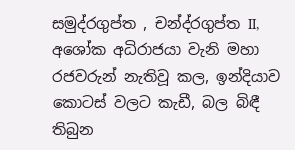සමුද්රගුප්ත , චන්ද්රගුප්ත II, අශෝක අධිරාජයා වැනි මහා රජවරුන් නැතිවූ කල, ඉන්දියාව කොටස් වලට කැඩී, බල බිඳී තිබුන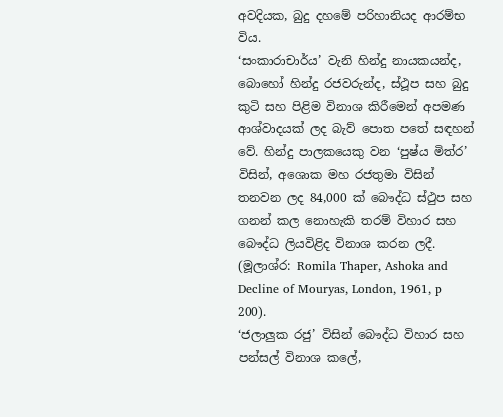අවදියක, බුදු දහමේ පරිහානියද ආරම්භ විය.
‘සංකාරාචාර්ය’ වැනි හින්දු නායකයන්ද, බොහෝ හින්දු රජවරුන්ද, ස්ථූප සහ බුදු කුටි සහ පිළිම විනාශ කිරීමෙන් අපමණ ආශ්වාදයක් ලද බැව් පොත පතේ සඳහන් වේ. හින්දු පාලකයෙකු වන ‘පුෂ්ය මිත්ර’ විසින්, අශොක මහ රජතුමා විසින් තනවන ලද 84,000 ක් බෞද්ධ ස්ථුප සහ ගනන් කල නොහැකි තරම් විහාර සහ බෞද්ධ ලියවිළිද විනාශ කරන ලදී.
(මූලාශ්ර: Romila Thaper, Ashoka and Decline of Mouryas, London, 1961, p 200).
‘ජලාලුක රජු’ විසින් බෞද්ධ විහාර සහ පන්සල් විනාශ කලේ,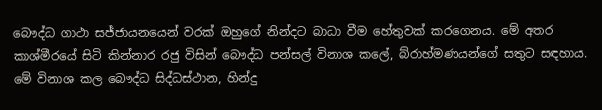බෞද්ධ ගාථා සජ්ජායනයෙන් වරක් ඔහුගේ නින්දට බාධා වීම හේතුවක් කරගෙනය. මේ අතර කාශ්මීරයේ සිටි කින්නාර රජු විසින් බෞද්ධ පන්සල් විනාශ කලේ, බ්රාහ්මණයන්ගේ සතුට සඳහාය.
මේ විනාශ කල බෞද්ධ සිද්ධස්ථාන, හින්දු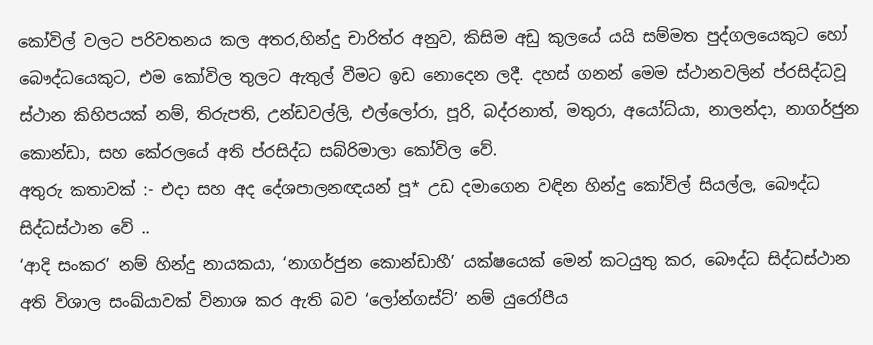කෝවිල් වලට පරිවතනය කල අතර,හින්දු චාරිත්ර අනුව, කිසිම අඩු කුලයේ යයි සම්මත පුද්ගලයෙකුට හෝ බෞද්ධයෙකුට, එම කෝවිල තුලට ඇතුල් වීමට ඉඩ නොදෙන ලදී. දහස් ගනන් මෙම ස්ථානවලින් ප්රසිද්ධවූ ස්ථාන කිහිපයක් නම්, තිරුපති, උන්ඩවල්ලි, එල්ලෝරා, පූරි, බද්රනාත්, මතුරා, අයෝධ්යා, නාලන්දා, නාගර්ජුන කොන්ඩා, සහ කේරලයේ අති ප්රසිද්ධ සබ්රිමාලා කෝවිල වේ.
අතුරු කතාවක් :- එදා සහ අද දේශපාලනඥයන් පූ* උඩ දමාගෙන වඳින හින්දු කෝවිල් සියල්ල, බෞද්ධ සිද්ධස්ථාන වේ ..
‘ආදි සංකර’ නම් හින්දු නායකයා, ‘නාගර්ජුන කොන්ඩාහී’ යක්ෂයෙක් මෙන් කටයුතු කර, බෞද්ධ සිද්ධස්ථාන අති විශාල සංඛ්යාවක් විනාශ කර ඇති බව ‘ලෝන්ගස්ට්’ නම් යුරෝපීය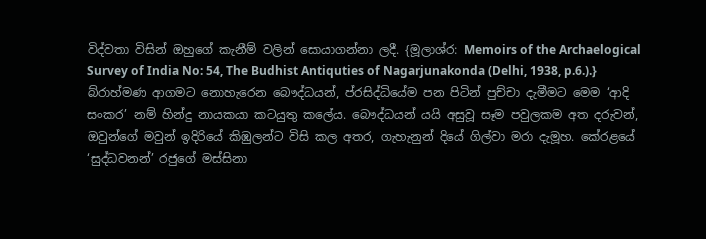විද්වතා විසින් ඔහුගේ කැනීම් වලින් සොයාගන්නා ලදී. {මූලාශ්ර: Memoirs of the Archaelogical Survey of India No: 54, The Budhist Antiquties of Nagarjunakonda (Delhi, 1938, p.6.).}
බ්රාහ්මණ ආගමට නොහැරෙන බෞද්ධයන්, ප්රසිද්ධියේම පන පිටින් පුච්චා දැමීමට මෙම ‘ආදි සංකර’ නම් හින්දු නායකයා කටයුතු කලේය. බෞද්ධයන් යයි අසුවූ සෑම පවුලකම අත දරුවන්, ඔවුන්ගේ මවුන් ඉදිරියේ කිඹුලන්ට විසි කල අතර, ගැහැනුන් දියේ ගිල්වා මරා දැමූහ. කේරළයේ ‘සුද්ධවනන්’ රජුගේ මස්සිනා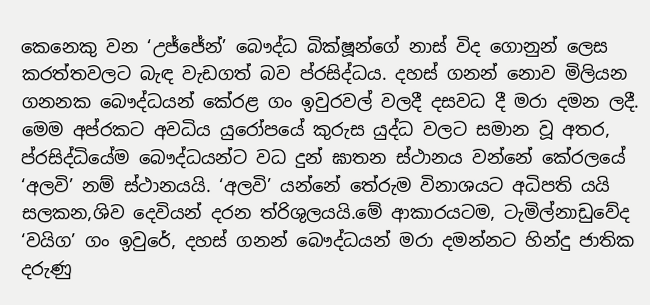කෙනෙකු වන ‘උජ්ජේන්’ බෞද්ධ බික්ෂූන්ගේ නාස් විද ගොනුන් ලෙස කරත්තවලට බැඳ වැඩගත් බව ප්රසිද්ධය. දහස් ගනන් නොව මිලියන ගනනක බෞද්ධයන් කේරළ ගං ඉවුරවල් වලදී දසවධ දී මරා දමන ලදී. මෙම අප්රකට අවධිය යුරෝපයේ කුරුස යුද්ධ වලට සමාන වූ අතර, ප්රසිද්ධියේම බෞද්ධයන්ට වධ දුන් ඝාතන ස්ථානය වන්නේ කේරලයේ ‘අලවි’ නම් ස්ථානයයි. ‘අලවි’ යන්නේ තේරුම විනාශයට අධිපති යයි සලකන,ශිව දෙවියන් දරන ත්රිශුලයයි.මේ ආකාරයටම, ටැමිල්නාඩුවේද ‘වයිග’ ගං ඉවුරේ, දහස් ගනන් බෞද්ධයන් මරා දමන්නට හින්දු ජාතික දරුණු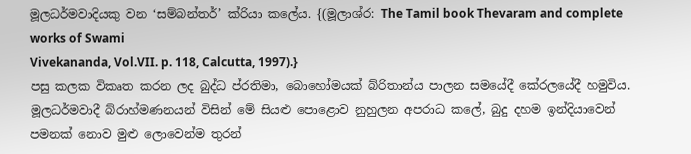මූලධර්මවාදියකු වන ‘සම්බන්තර්’ ක්රියා කලේය. {(මූලාශ්ර: The Tamil book Thevaram and complete works of Swami
Vivekananda, Vol.VII. p. 118, Calcutta, 1997).}
පසු කලක විකෘත කරන ලද බුද්ධ ප්රතිමා, බොහෝමයක් බ්රිතාන්ය පාලන සමයේදී කේරලයේදී හමුවිය. මූලධර්මවාදී බ්රාහ්මණනයන් විසින් මේ සියළු පොළොව නුහුලන අපරාධ කලේ, බුදු දහම ඉන්දියාවෙන් පමනක් නොව මුළු ලොවෙන්ම තුරන්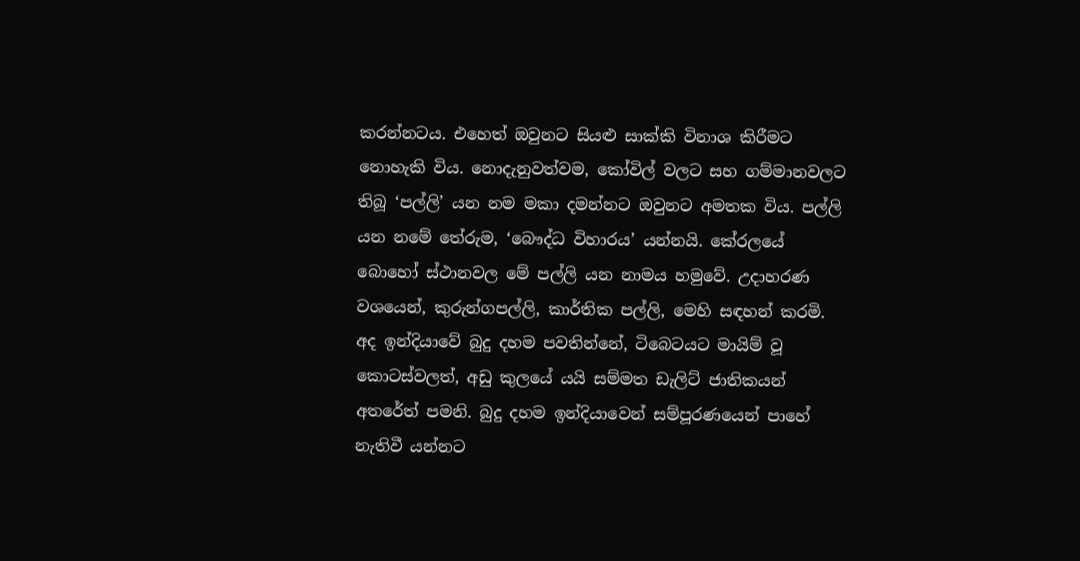කරන්නටය. එහෙත් ඔවුනට සියළු සාක්කි විනාශ කිරීමට නොහැකි විය. නොදැනුවත්වම, කෝවිල් වලට සහ ගම්මානවලට තිබූ ‘පල්ලි’ යන නම මකා දමන්නට ඔවුනට අමතක විය. පල්ලි යන නමේ තේරුම, ‘බෞද්ධ විහාරය’ යන්නයි. කේරලයේ බොහෝ ස්ථානවල මේ පල්ලි යන නාමය හමුවේ. උදාහරණ වශයෙන්, කුරුන්ගපල්ලි, කාර්තික පල්ලි, මෙහි සඳහන් කරමි.
අද ඉන්දියාවේ බුදු දහම පවතින්නේ, ටිබෙටයට මායිම් වූ කොටස්වලත්, අඩු කුලයේ යයි සම්මත ඩැලිට් ජාතිකයන් අතරේත් පමනි. බුදු දහම ඉන්දියාවෙන් සම්පූරණයෙන් පාහේ නැතිවී යන්නට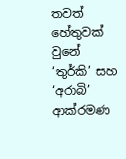තවත් හේතුවක් වුනේ ‘තුර්කි’ සහ ‘අරාබි’ ආක්රමණ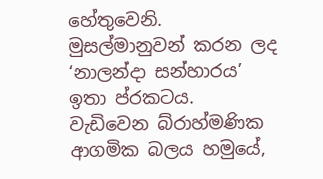හේතුවෙනි.
මුසල්මානුවන් කරන ලද ‘නාලන්දා සන්හාරය’ ඉතා ප්රකටය. වැඩිවෙන බ්රාහ්මණික ආගමික බලය හමුයේ,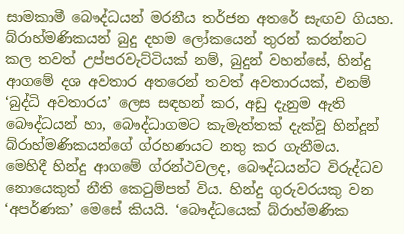සාමකාමී බෞද්ධයන් මරනීය තර්ජන අතරේ සැඟව ගියහ. බ්රාහ්මණිකයන් බුදු දහම ලෝකයෙන් තුරන් කරන්නට කල තවත් උප්පරවැට්ටියක් නම්, බුදුන් වහන්සේ, හින්දු ආගමේ දශ අවතාර අතරෙන් තවත් අවතාරයක්, එනම් ‘බුද්ධි අවතාරය’ ලෙස සඳහන් කර, අඩු දැනුම ඇති බෞද්ධයන් හා, බෞද්ධාගමට කැමැත්තක් දැක්වූ හින්දූන් බ්රාහ්මණිකයන්ගේ ග්රහණයට නතු කර ගැනීමය.
මෙහිදී හින්දු ආගමේ ග්රන්ථවලද, බෞද්ධයන්ට විරුද්ධව නොයෙකුත් නීති කෙටුම්පත් විය. හින්දු ගුරුවරයකු වන ‘අපර්ණක’ මෙසේ කියයි. ‘බෞද්ධයෙක් බ්රාහ්මණික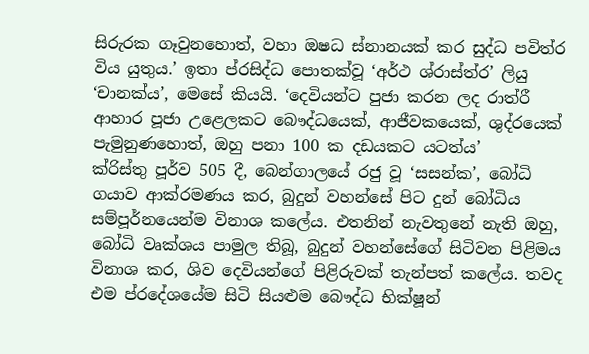සිරුරක ගෑවුනහොත්, වහා ඔෂධ ස්නානයක් කර සුද්ධ පවිත්ර විය යුතුය.’ ඉතා ප්රසිද්ධ පොතක්වූ ‘අර්ථ ශ්රාස්ත්ර’ ලියු ‘චානක්ය’, මෙසේ කියයි. ‘දෙවියන්ට පුජා කරන ලද රාත්රී ආහාර පූජා උළෙලකට බෞද්ධයෙක්, ආජීවකයෙක්, ශුද්රයෙක් පැමුනුණහොත්, ඔහු පනා 100 ක දඩයකට යටත්ය’
ක්රිස්තු පූර්ව 505 දී, බෙන්ගාලයේ රජු වූ ‘සසන්ක’, බෝධි ගයාව ආක්රමණය කර, බුදුන් වහන්සේ පිට දුන් බෝධිය සම්පූර්නයෙන්ම විනාශ කලේය. එතනින් නැවතුනේ නැති ඔහු, බෝධි වෘක්ශය පාමුල තිබූ, බුදුන් වහන්සේගේ සිටිවන පිළිමය විනාශ කර, ශිව දෙවියන්ගේ පිළිරුවක් තැන්පත් කලේය. තවද එම ප්රදේශයේම සිටි සියළුම බෞද්ධ භික්ෂූන්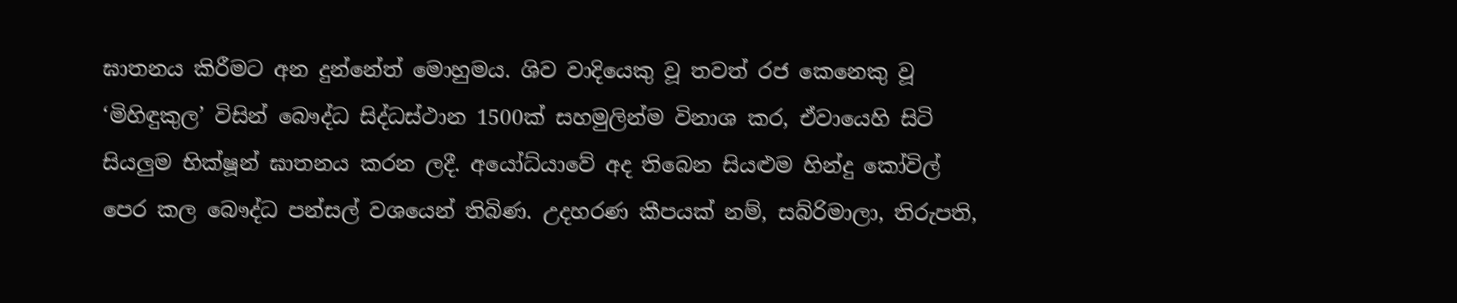ඝාතනය කිරීමට අන දුන්නේත් මොහුමය. ශිව වාදියෙකු වූ තවත් රජ කෙනෙකු වූ ‘මිහිඳුකුල’ විසින් බෞද්ධ සිද්ධස්ථාන 1500ක් සහමුලින්ම විනාශ කර, ඒවායෙහි සිටි සියලුම භික්ෂූන් ඝාතනය කරන ලදී. අයෝධ්යාවේ අද තිබෙන සියළුම හින්දු කෝවිල් පෙර කල බෞද්ධ පන්සල් වශයෙන් තිබිණ. උදහරණ කීපයක් නම්, සබ්රිමාලා, තිරුපති,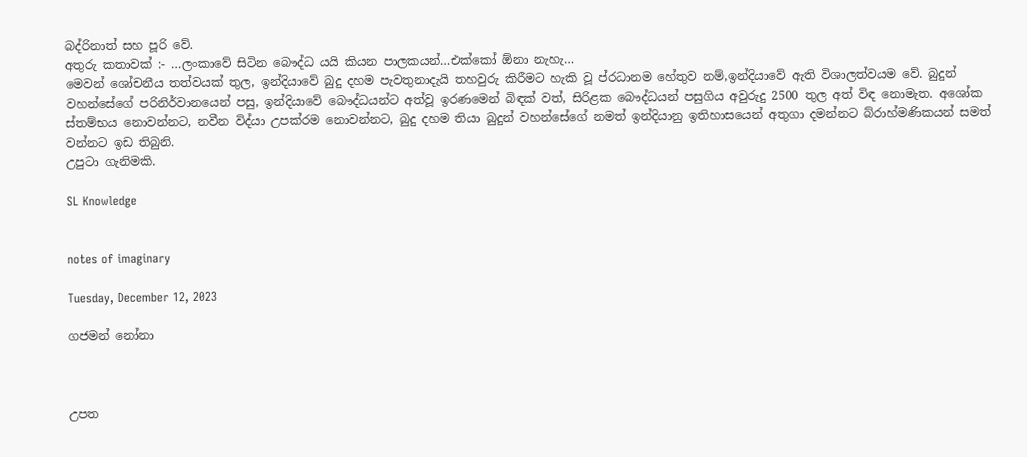බද්රිනාත් සහ පූරි වේ.
අතුරු කතාවක් :- …ලංකාවේ සිටින බෞද්ධ යයි කියන පාලකයන්…එක්කෝ ඕනා නැහැ…
මෙවන් ශෝචනීය තත්වයක් තුල, ඉන්දියාවේ බුදු දහම පැවතුනාදැයි තහවුරු කිරීමට හැකි වූ ප්රධානම හේතුව නම්,ඉන්දියාවේ ඇති විශාලත්වයම වේ. බුදුන් වහන්සේගේ පරිනිර්වානයෙන් පසු, ඉන්දියාවේ බෞද්ධයන්ට අත්වූ ඉරණමෙන් බිඳක් වත්, සිරිළක බෞද්ධයන් පසුගිය අවුරුදු 2500 තුල අත් විඳ නොමැත. අශෝක ස්තම්භය නොවන්නට, නවීන විද්යා උපක්රම නොවන්නට, බුදු දහම තියා බුදුන් වහන්සේගේ නමත් ඉන්දියානු ඉතිහාසයෙන් අතුගා දමන්නට බ්රාහ්මණිකයන් සමත් වන්නට ඉඩ තිබුනි.
උපුටා ගැනිමකි.

SL Knowledge


notes of imaginary

Tuesday, December 12, 2023

ගජමන් නෝනා



උපත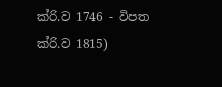ක්රි.ව 1746 - විපත ක්රි.ව 1815)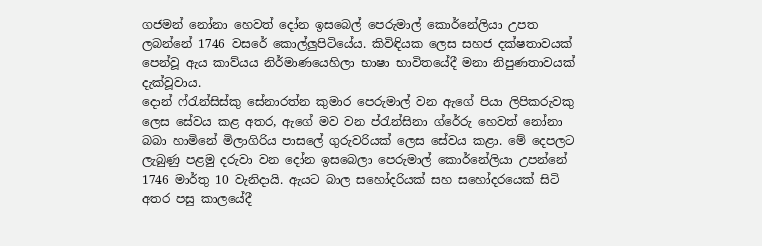ගජමන් නෝනා හෙවත් දෝන ඉසබෙල් පෙරුමාල් කොර්නේලියා උපත ලබන්නේ 1746 වසරේ කොල්ලුපිටියේය. කිවිඳියක ලෙස සහජ දක්ෂතාවයක් පෙන්වූ ඇය කාව්යය නිර්මාණයෙහිලා භාෂා භාවිතයේදී මනා නිපුණතාවයක් දැක්වූවාය.
දොන් ෆ්රැන්සිස්කු සේනාරත්න කුමාර පෙරුමාල් වන ඇගේ පියා ලිපිකරුවකු ලෙස සේවය කළ අතර, ඇගේ මව වන ප්රැන්සිනා ග්රේරු හෙවත් නෝනා බබා හාමිනේ මිලාගිරිය පාසලේ ගුරුවරියක්‌ ලෙස සේවය කළා. මේ දෙපලට ලැබුණු පළමු දරුවා වන දෝන ඉසබෙලා පෙරුමාල් කොර්නේලියා උපන්නේ 1746 මාර්තු 10 වැනිදායි. ඇයට බාල සහෝදරියක් සහ සහෝදරයෙක් සිටි අතර පසු කාලයේදී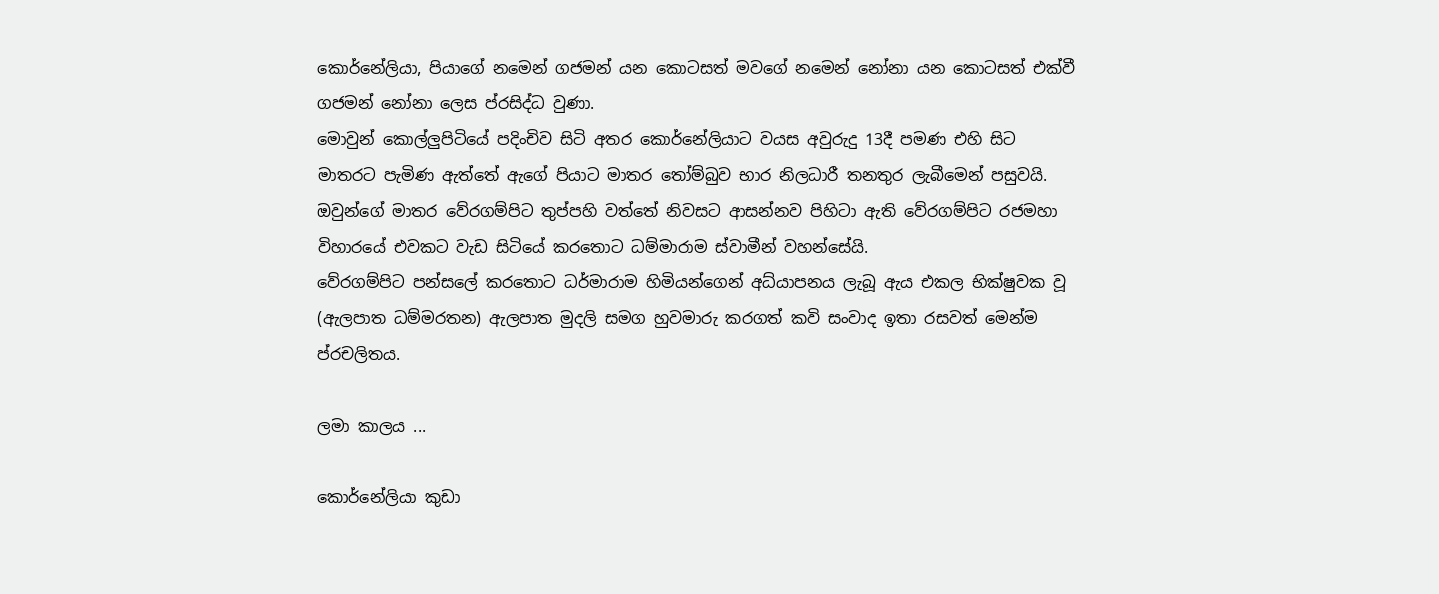කොර්නේලියා, පියාගේ නමෙන් ගජමන් යන කොටසත් මවගේ නමෙන් නෝනා යන කොටසත් එක්වී ගජමන් නෝනා ලෙස ප්රසිද්ධ වුණා.
මොවුන් කොල්ලුපිටියේ පදිංචිව සිටි අතර කොර්නේලියාට වයස අවුරුදු 13දී පමණ එහි සිට මාතරට පැමිණ ඇත්තේ ඇගේ පියාට මාතර තෝම්බුව භාර නිලධාරී තනතුර ලැබීමෙන් පසුවයි. ඔවුන්ගේ මාතර වේරගම්පිට තුප්පහි වත්තේ නිවසට ආසන්නව පිහිටා ඇති වේරගම්පිට රජමහා විහාරයේ එවකට වැඩ සිටියේ කරතොට ධම්මාරාම ස්වාමීන් වහන්සේයි.
වේරගම්පිට පන්සලේ කරතොට ධර්මාරාම හිමියන්ගෙන් අධ්යාපනය ලැබූ ඇය එකල භික්ෂුවක වූ (ඇලපාත ධම්මරතන) ඇලපාත මුදලි සමග හුවමාරු කරගත් කවි සංවාද ඉතා රසවත් මෙන්ම ප්රචලිතය.

ලමා කාලය ...

කොර්නේලියා කුඩා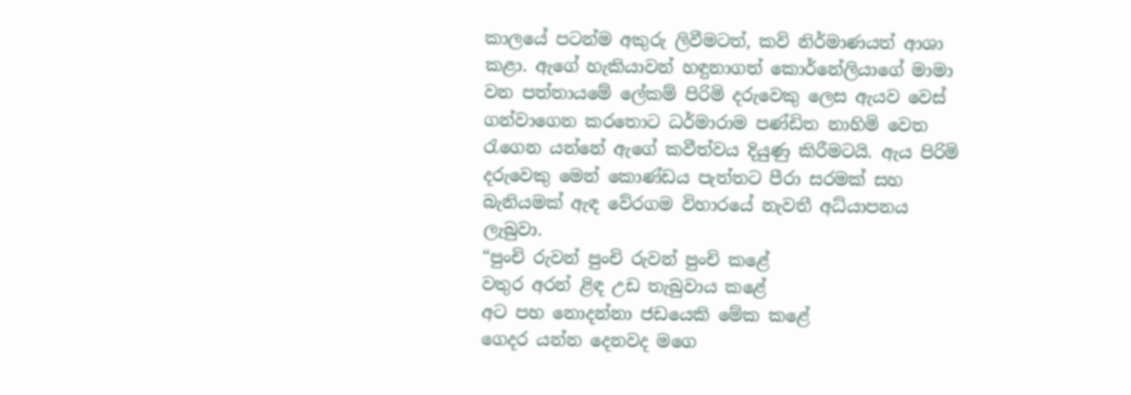කාලයේ පටන්ම අකුරු ලිවීමටත්, කවි නිර්මාණයත් ආශා කළා. ඇගේ හැකියාවන් හඳුනාගත් කොර්නේලියාගේ මාමා වන පත්තායමේ ලේකම් පිරිමි දරුවෙකු ලෙස ඇයව වෙස් ගන්වාගෙන කරතොට ධර්මාරාම පණ්ඩිත නාහිමි වෙත රැගෙන යන්නේ ඇගේ කවීත්වය දියුණු කිරීමටයි. ඇය පිරිමි දරුවෙකු මෙන් කොණ්ඩය පැත්තට පීරා සරමක් සහ බැනියමක් ඇඳ වේරගම විහාරයේ නැවතී අධ්යාපනය ලැබුවා.
“පුංචි රුවන් පුංචි රුවන් පුංචි කළේ
වතුර අරන් ළිඳ උඩ තැබුවාය කළේ
අට පහ නොදන්නා ජඩයෙකි මේක කළේ
ගෙදර යන්න දෙනවද මගෙ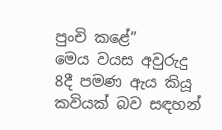පුංචි කළේ”
මෙය වයස අවුරුදු 8දී පමණ ඇය කියූ කවියක් බව සඳහන්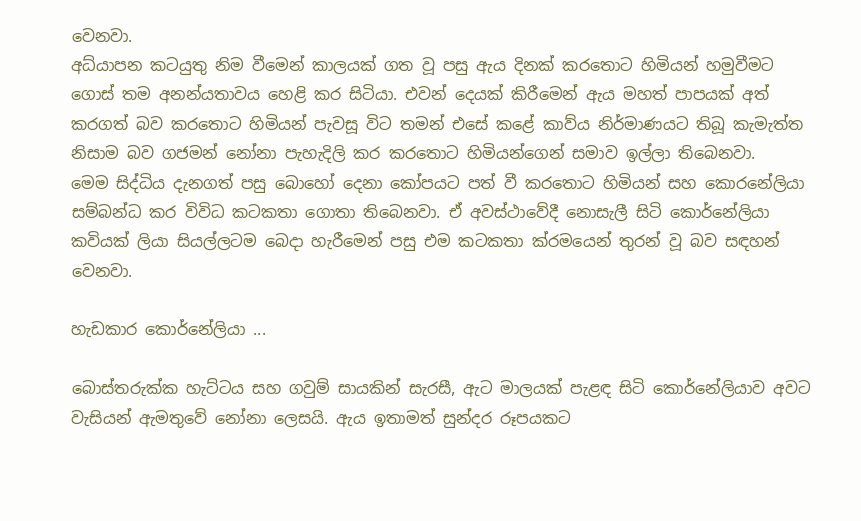වෙනවා.
අධ්යාපන කටයුතු නිම වීමෙන් කාලයක් ගත වූ පසු ඇය දිනක් කරතොට හිමියන් හමුවීමට ගොස් තම අනන්යතාවය හෙළි කර සිටියා. එවන් දෙයක් කිරීමෙන් ඇය මහත් පාපයක් අත් කරගත් බව කරතොට හිමියන් පැවසූ විට තමන් එසේ කළේ කාව්ය නිර්මාණයට තිබූ කැමැත්ත නිසාම බව ගජමන් නෝනා පැහැදිලි කර කරතොට හිමියන්ගෙන් සමාව ඉල්ලා තිබෙනවා.
මෙම සිද්ධිය දැනගත් පසු බොහෝ දෙනා කෝපයට පත් වී කරතොට හිමියන් සහ කොරනේලියා සම්බන්ධ කර විවිධ කටකතා ගොතා තිබෙනවා. ඒ අවස්ථාවේදී නොසැලී සිටි කොර්නේලියා කවියක් ලියා සියල්ලටම බෙදා හැරීමෙන් පසු එම කටකතා ක්රමයෙන් තුරන් වූ බව සඳහන් වෙනවා.

හැඩකාර කොර්නේලියා ...

බොස්තරුක්ක හැට්ටය සහ ගවුම් සායකින් සැරසී, ඇට මාලයක් පැළඳ සිටි කොර්නේලියාව අවට වැසියන් ඇමතුවේ නෝනා ලෙසයි. ඇය ඉතාමත් සුන්දර රූපයකට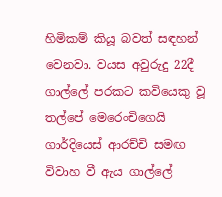හිමිකම් කියූ බවත් සඳහන් වෙනවා. වයස අවුරුදු 22දී ගාල්ලේ පරකට කවියෙකු වූ තල්පේ මෙරෙංචිගෙයි ගාර්දියෙස් ආරච්චි සමඟ විවාහ වී ඇය ගාල්ලේ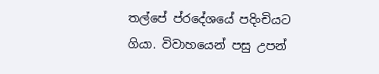තල්පේ ප්රදේශයේ පදිංචියට ගියා. විවාහයෙන් පසු උපන්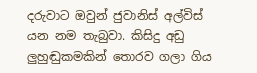දරුවාට ඔවුන් ජුවානිස් අල්විස් යන නම තැබුවා. කිසිදු අඩු ලුහුඬුකමකින් තොරව ගලා ගිය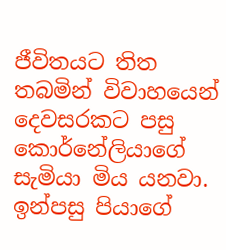ජීවිතයට තිත තබමින් විවාහයෙන් දෙවසරකට පසු කොර්නේලියාගේ සැමියා මිය යනවා. ඉන්පසු පියාගේ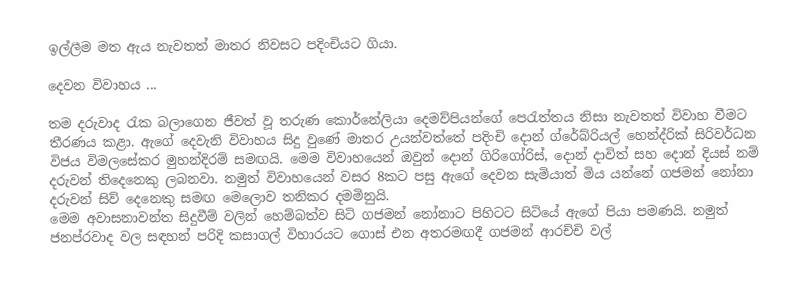ඉල්ලීම මත ඇය නැවතත් මාතර නිවසට පදිංචියට ගියා.

දෙවන විවාහය ...

තම දරුවාද රැක බලාගෙන ජීවත් වූ තරුණ කොර්නේලියා දෙමව්පියන්ගේ පෙරැත්තය නිසා නැවතත් විවාහ වීමට තීරණය කළා. ඇගේ දෙවැනි විවාහය සිදු වුණේ මාතර උයන්වත්තේ පදිංචි දොන් ග්රේබ්රියල් හෙන්ද්රික්‌ සිරිවර්ධන විජය විමලසේකර මුහන්දිරම් සමඟයි. මෙම විවාහයෙන් ඔවුන් දොන් ගිරිගෝරිස්, දොන් දාවිත් සහ දොන් දියස් නම් දරුවන් තිදෙනෙකු ලබනවා. නමුත් විවාහයෙන් වසර 8කට පසු ඇගේ දෙවන සැමියාත් මිය යන්නේ ගජමන් නෝනා දරුවන් සිව් දෙනෙකු සමඟ මෙලොව තනිකර දමමිනුයි.
මෙම අවාසනාවන්ත සිදුවීම් වලින් හෙම්බත්ව සිටි ගජමන් නෝනාට පිහිටට සිටියේ ඇගේ පියා පමණයි. නමුත් ජනප්රවාද වල සඳහන් පරිදි කසාගල් විහාරයට ගොස් එන අතරමඟදී ගජමන් ආරච්චි වල්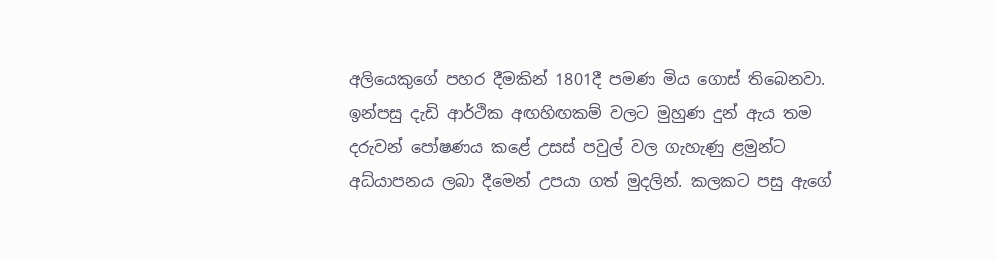අලියෙකුගේ පහර දීමකින් 1801දී පමණ මිය ගොස් තිබෙනවා. ඉන්පසු දැඩි ආර්ථික අඟහිඟකම් වලට මුහුණ දුන් ඇය තම දරුවන් පෝෂණය කළේ උසස් පවුල් වල ගැහැණු ළමුන්ට අධ්යාපනය ලබා දීමෙන් උපයා ගත් මුදලින්. කලකට පසු ඇගේ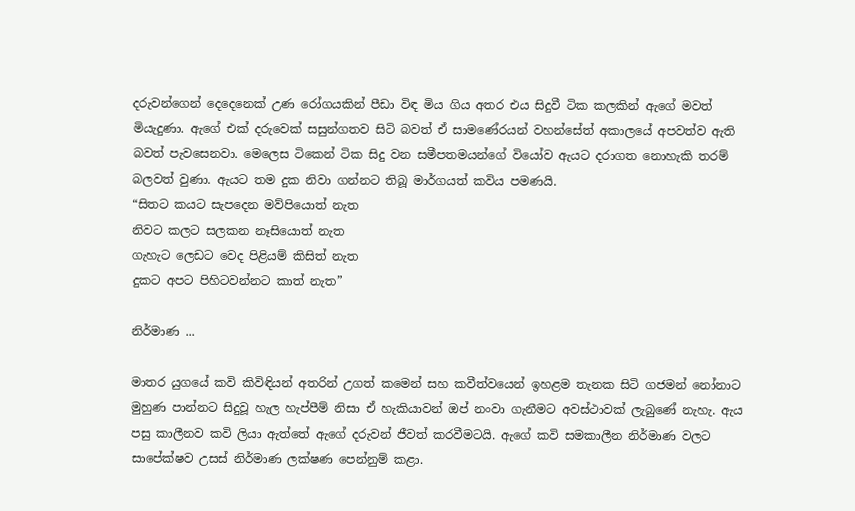දරුවන්ගෙන් දෙදෙනෙක් උණ රෝගයකින් පීඩා විඳ මිය ගිය අතර එය සිදුවී ටික කලකින් ඇගේ මවත් මියැදුණා. ඇගේ එක් දරුවෙක් සසුන්ගතව සිටි බවත් ඒ සාමණේරයන් වහන්සේත් අකාලයේ අපවත්ව ඇති බවත් පැවසෙනවා. මෙලෙස ටිකෙන් ටික සිදු වන සමීපතමයන්ගේ වියෝව ඇයට දරාගත නොහැකි තරම් බලවත් වුණා. ඇයට තම දුක නිවා ගන්නට තිබූ මාර්ගයත් කවිය පමණයි.
“සිතට කයට සැපදෙන මව්පියොත් නැත
නිවට කලට සලකන නෑසියොත් නැත
ගැහැට ලෙඩට වෙද පිළියම් කිසිත් නැත
දුකට අපට පිහිටවන්නට කාත් නැත”

නිර්මාණ ...

මාතර යුගයේ කවි කිවිඳියන් අතරින් උගත් කමෙන් සහ කවීත්වයෙන් ඉහළම තැනක සිටි ගජමන් නෝනාට මුහුණ පාන්නට සිදුවූ හැල හැප්පීම් නිසා ඒ හැකියාවන් ඔප් නංවා ගැනීමට අවස්ථාවක් ලැබුණේ නැහැ. ඇය පසු කාලීනව කවි ලියා ඇත්තේ ඇගේ දරුවන් ජීවත් කරවීමටයි. ඇගේ කවි සමකාලීන නිර්මාණ වලට සාපේක්ෂව උසස් නිර්මාණ ලක්ෂණ පෙන්නුම් කළා.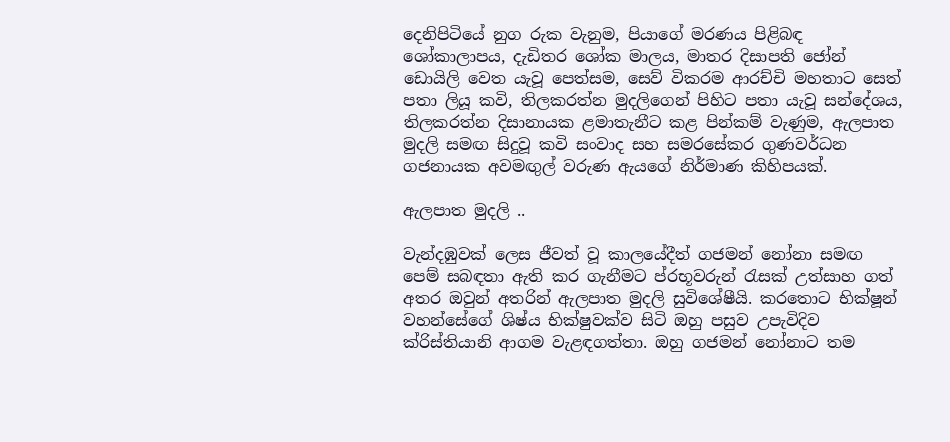දෙනිපිටියේ නුග රුක වැනුම, පියාගේ මරණය පිළිබඳ ශෝකාලාපය, දැඩිතර ශෝක මාලය, මාතර දිසාපති ජෝන් ඩොයිලි වෙත යැවූ පෙත්සම, සෙව් විකරම ආරච්චි මහතාට සෙත් පතා ලියූ කවි, තිලකරත්න මුදලිගෙන් පිහිට පතා යැවූ සන්දේශය, තිලකරත්න දිසානායක ළමාතැනීට කළ පින්කම් වැණුම, ඇලපාත මුදලි සමඟ සිදුවූ කවි සංවාද සහ සමරසේකර ගුණවර්ධන ගජනායක අවමඟුල් වරුණ ඇයගේ නිර්මාණ කිහිපයක්.

ඇලපාත මුදලි ..

වැන්දඹුවක් ලෙස ජීවත් වූ කාලයේදීත් ගජමන් නෝනා සමඟ පෙම් සබඳතා ඇති කර ගැනීමට ප්රභූවරුන් රැසක් උත්සාහ ගත් අතර ඔවුන් අතරින් ඇලපාත මුදලි සුවිශේෂීයි. කරතොට භික්ෂූන් වහන්සේගේ ශිෂ්ය භික්ෂුවක්ව සිටි ඔහු පසුව උපැවිදිව ක්රිස්තියානි ආගම වැළඳගත්තා. ඔහු ගජමන් නෝනාට තම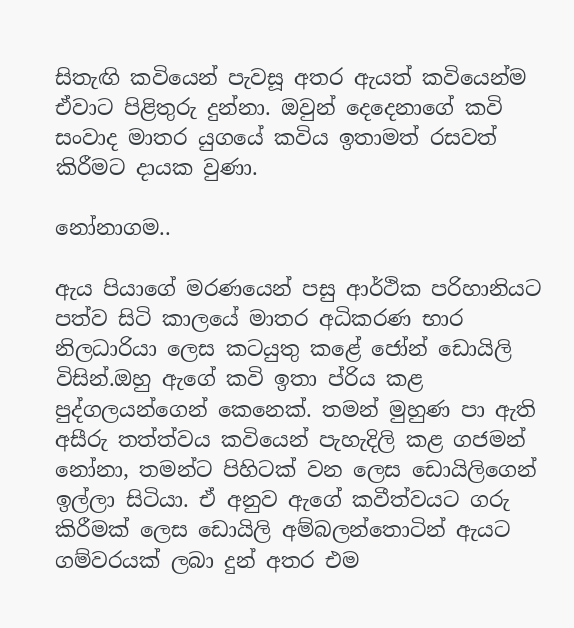සිතැඟි කවියෙන් පැවසූ අතර ඇයත් කවියෙන්ම ඒවාට පිළිතුරු දුන්නා. ඔවුන් දෙදෙනාගේ කවි සංවාද මාතර යුගයේ කවිය ඉතාමත් රසවත් කිරීමට දායක වුණා.

නෝනාගම..

ඇය පියාගේ මරණයෙන් පසු ආර්ථික පරිහානියට පත්ව සිටි කාලයේ මාතර අධිකරණ භාර නිලධාරියා ලෙස කටයුතු කළේ ජෝන් ඩොයිලි විසින්.ඔහු ඇගේ කවි ඉතා ප්රිය කළ පුද්ගලයන්ගෙන් කෙනෙක්. තමන් මුහුණ පා ඇති අසීරු තත්ත්වය කවියෙන් පැහැදිලි කළ ගජමන් නෝනා, තමන්ට පිහිටක් වන ලෙස ඩොයිලිගෙන් ඉල්ලා සිටියා. ඒ අනුව ඇගේ කවීත්වයට ගරු කිරීමක් ලෙස ඩොයිලි අම්බලන්තොටින් ඇයට ගම්වරයක්‌ ලබා දුන් අතර එම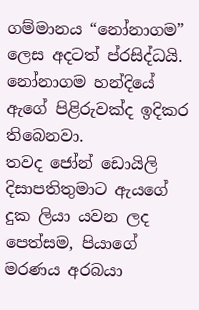ගම්මානය “නෝනාගම” ලෙස අදටත් ප්රසිද්ධයි. නෝනාගම හන්දියේ ඇගේ පිළිරුවක්ද ඉදිකර තිබෙනවා.
තවද ජෝන් ඩොයිලි දිසාපතිතුමාට ඇයගේ දුක ලියා යවන ලද පෙත්සම, පියාගේ මරණය අරබයා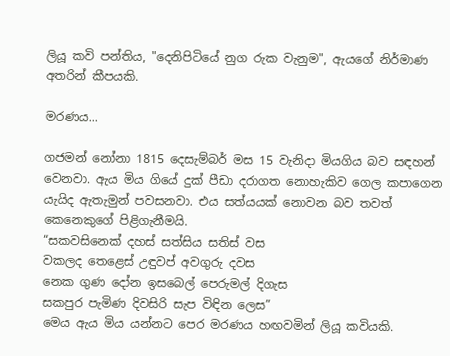ලියූ කවි පන්තිය, "දෙනිපිටියේ නුග රුක වැනුම", ඇයගේ නිර්මාණ අතරින් කීපයකි.

මරණය...

ගජමන් නෝනා 1815 දෙසැම්බර් මස 15 වැනිදා මියගිය බව සඳහන් වෙනවා. ඇය මිය ගියේ දුක් පීඩා දරාගත නොහැකිව ගෙල කපාගෙන යැයිද ඇතැමුන් පවසනවා. එය සත්යයක් නොවන බව තවත් කෙනෙකුගේ පිළිගැනීමයි.
“සකවසිනෙක් දහස් සත්සිය සතිස් වස
වකලද තෙළෙස් උඳුවප් අවගුරු දවස
නෙක ගුණ දෝන ඉසබෙල් පෙරුමල් දිගැස
සකපුර පැමිණ දිවසිරි සැප විඳින ලෙස”
මෙය ඇය මිය යන්නට පෙර මරණය හඟවමින් ලියූ කවියකි.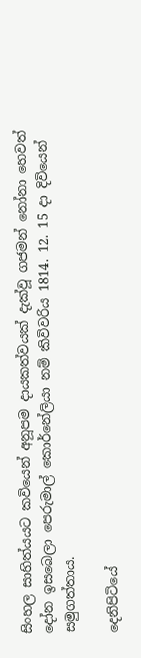සිංහල සාහිත්යයට කවියෙන් අනූපම දායකත්වයක් දැක්වූ ගජමන් නෝනා හෙවත් දෝන ඉසබෙලා පෙරුමාල් කොර්නේලියා නම් කිවිවරිය 1814. 12. 15 දා දිවියෙන් සමුගත්තාය.

දෙනිපිටියේ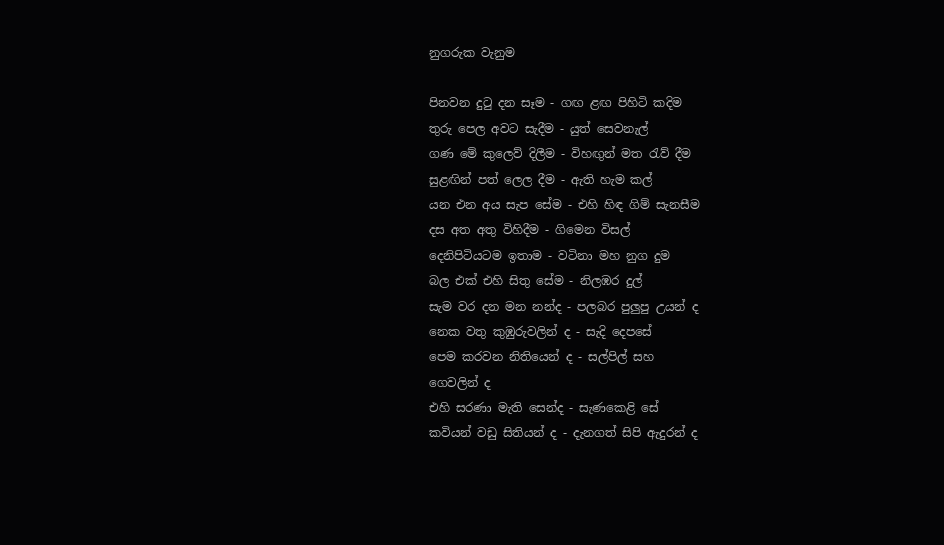නුගරුක වැනුම

පිනවන දුටු දන සෑම - ගඟ ළඟ පිහිටි කදිම
තුරු පෙල අවට සැදීම - යුත් සෙවනැල්
ගණ මේ කුලෙව් දිලීම - විහඟුන් මත රැව් දීම
සුළඟින් පත් ලෙල දීම - ඇති හැම කල්
යන එන අය සැප සේම - එහි හිඳ ගිම් සැනසීම
දස අත අතු විහිදීම - ගිමෙන විසල්
දෙනිපිටියටම ඉතාම - වටිනා මහ නුග දුම
බල එක් එහි සිතු සේම - නිලඹර දුල්
සැම වර දන මන නන්ද - පලබර පුලුපු උයන් ද
නෙක වතු කුඹුරුවලින් ද - සැදි දෙපසේ
පෙම කරවන නිතියෙන් ද - සල්පිල් සහ
ගෙවලින් ද
එහි සරණා මැති සෙන්ද - සැණකෙළි සේ
කවියන් වඩු සිතියන් ද - දැනගත් සිපි ඇදුරන් ද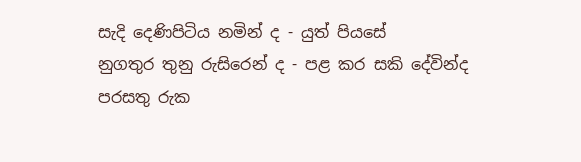සැදි දෙණිපිටිය නමින් ද - යුත් පියසේ
නුගතුර තුනු රුසිරෙන් ද - පළ කර සකි දේවින්ද
පරසතු රුක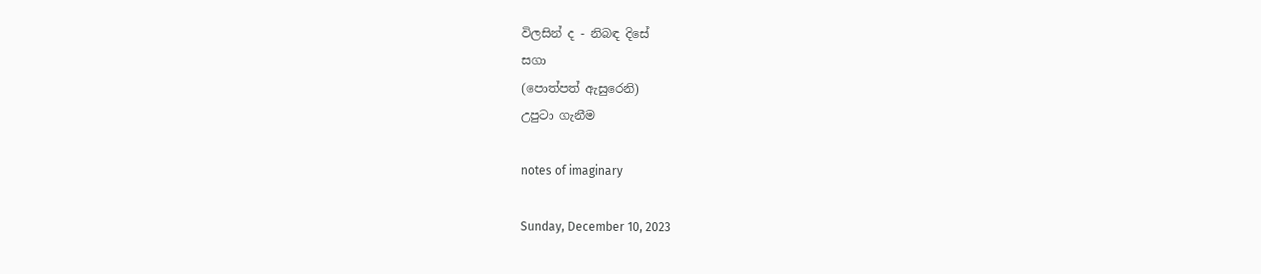විලසින් ද - නිබඳ දිසේ
සගා
(පොත්පත් ඇසුරෙනි)
උපුටා ගැනීම

notes of imaginary

Sunday, December 10, 2023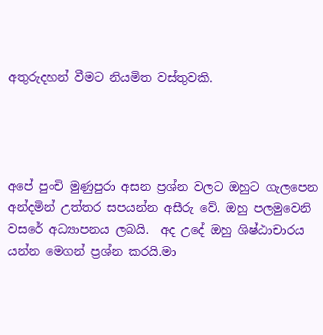අතුරුදහන් වීමට නියමිත වස්තුවකි.




අපේ පුංචි මුණුපුරා අසන ප්‍රශ්න වලට ඔහුට ගැලපෙන අන්දමින් උත්තර සපයන්න අසීරු වේ. ඔහු පලමුවෙනි වසරේ අධ්‍යාපනය ලබයි.  අද උදේ ඔහු ශිෂ්ඨාචාරය යන්න ම‍ෙගන් ප්‍රශ්න කරයි.මා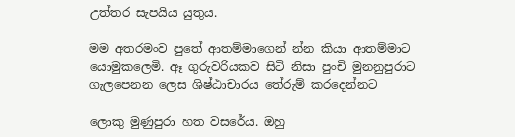උත්තර සැපයිය යුතුය.

මම අතරමංව පුතේ ආතම්මාගෙන් න්න කියා ආතම්මාට යොමුකලෙමි. ඈ ගුරුවරියකව සිටි නිසා පුංචි මුනනුපුරාට ගැලපෙනන ලෙස ශිෂ්ඨාචාරය තේරුම් කරදෙන්නට

ලොකු මුණුපුරා හත වසරේය. ඔහු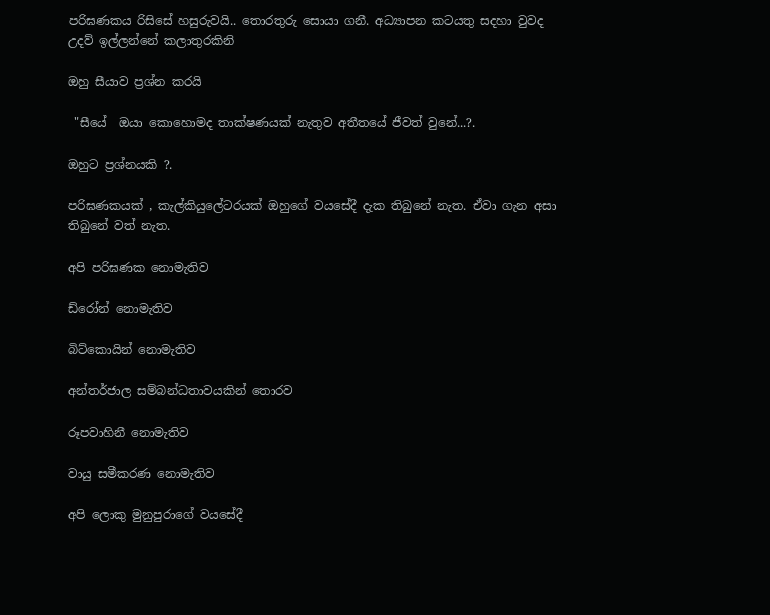පරිඝණකය රිසිසේ හසුරුවයි.. තොරතුරු සොයා ගනී. අධ්‍යාපන කටයතු සදහා වුවද උදව් ඉල්ලන්නේ කලාතුරකිනි

ඔහු සීයාව ප්‍රශ්න කරයි

 "සීයේ  ඔයා කොහොමද තාක්ෂණයක් නැතුව අතීතයේ ජීවත් වුනේ...?.

ඔහුට ප්‍රශ්නයකි ?.

පරිඝණකයක් , කැල්කියුලේටරයක් ඔහුගේ වයසේදී දැක තිබුනේ නැත. ඒවා ගැන අසා තිබුනේ වත් නැත.

අපි පරිඝණක නොමැතිව

ඩ්රෝන් නොමැතිව

බිට්කොයින් නොමැතිව

අන්තර්ජාල සම්බන්ධතාවයකින් තොරව

රූපවාහිනී නොමැතිව

වායු සමීකරණ නොමැතිව

අපි ලොකු මුනුපුරාගේ වයසේදී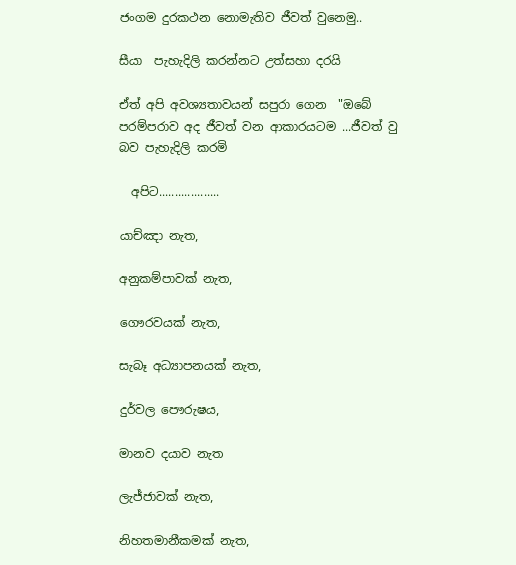ජංගම දුරකථන නොමැතිව ජීවත් වුනෙමු..

සීයා  පැහැදිලි කරන්නට උත්සහා දරයි

ඒත් අපි අවශ්‍යතාවයන් සපුරා ගෙන  "ඔබේ පරම්පරාව අද ජීවත් වන ආකාරයටම ...ජීවත් වු බව පැහැදිලි කරමි

  අපිට...................

යාච්ඤා නැත,

අනුකම්පාවක් නැත,

ගෞරවයක් නැත,

සැබෑ අධ්‍යාපනයක් නැත,

දුර්වල පෞරුෂය,

මානව දයාව නැත

ලැජ්ජාවක් නැත,

නිහතමානීකමක් නැත,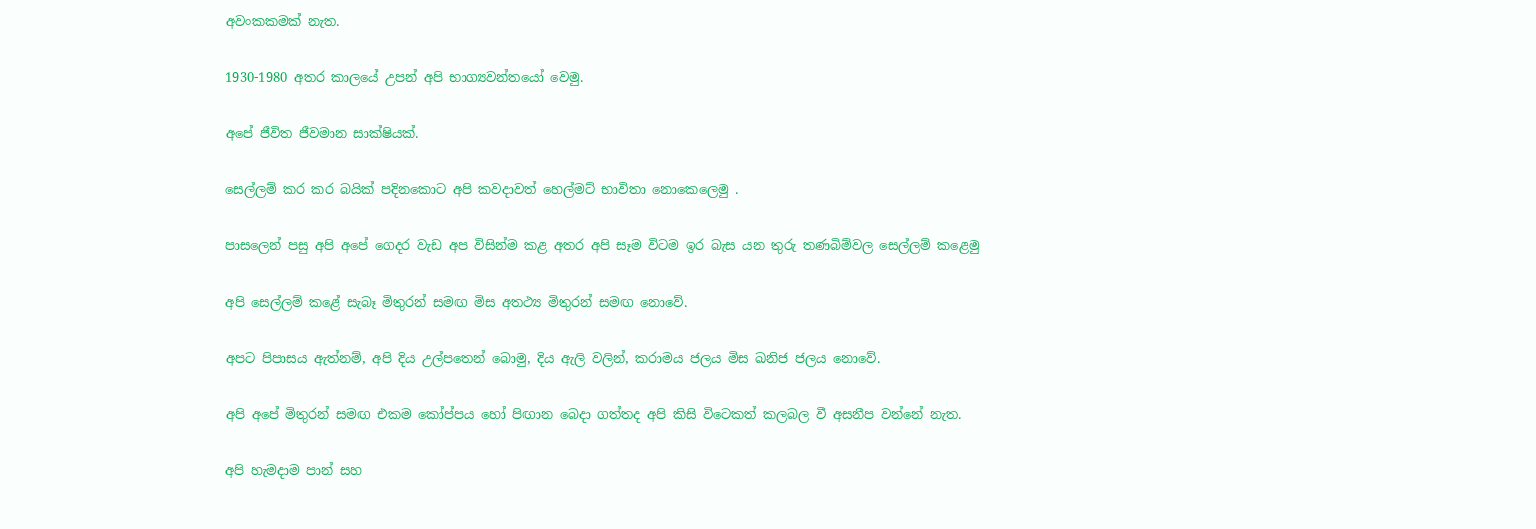අවංකකමක් නැත.

1930-1980 අතර කාලයේ උපන් අපි භාග්‍යවන්තයෝ වෙමු.

අපේ ජීවිත ජීවමාන සාක්ෂියක්.

සෙල්ලම් කර කර බයික් පදිනකොට අපි කවදාවත් හෙල්මට් භාවිතා නොකෙලෙමු .

පාසලෙන් පසු අපි අපේ ගෙදර වැඩ අප විසින්ම කළ අතර අපි සෑම විටම ඉර බැස යන තුරු තණබිම්වල සෙල්ලම් කළෙමු

අපි සෙල්ලම් කළේ සැබෑ මිතුරන් සමඟ මිස අතථ්‍ය මිතුරන් සමඟ නොවේ.

අපට පිපාසය ඇත්නම්, අපි දිය උල්පතෙන් බොමු, දිය ඇලි වලින්, කරාමය ජලය මිස ඛනිජ ජලය නොවේ.

අපි අපේ මිතුරන් සමඟ එකම කෝප්පය හෝ පිඟාන බෙදා ගත්තද අපි කිසි විටෙකත් කලබල වී අසනීප වන්නේ නැත.

අපි හැමදාම පාන් සහ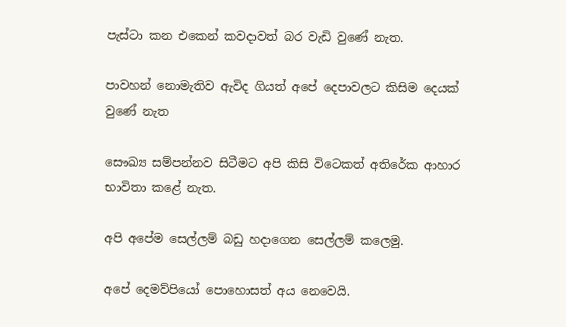පැස්ටා කන එකෙන් කවදාවත් බර වැඩි වුණේ නැත.

පාවහන් නොමැතිව ඇවිද ගියත් අපේ දෙපාවලට කිසිම දෙයක් වුණේ නැත

සෞඛ්‍ය සම්පන්නව සිටීමට අපි කිසි විටෙකත් අතිරේක ආහාර භාවිතා කළේ නැත.

අපි අපේම සෙල්ලම් බඩු හදාගෙන සෙල්ලම් කලෙමු.

අපේ දෙමව්පියෝ පොහොසත් අය නෙවෙයි.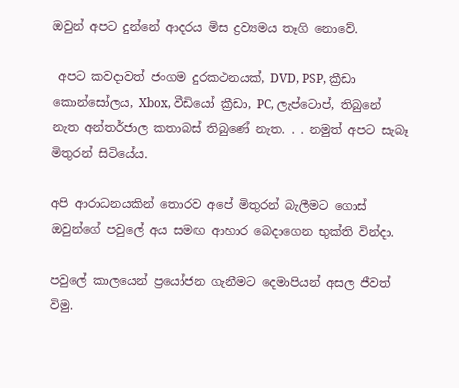ඔවුන් අපට දුන්නේ ආදරය මිස ද්‍රව්‍යමය තෑගි නොවේ.

 අපට කවදාවත් ජංගම දුරකථනයක්, DVD, PSP, ක්‍රීඩා කොන්සෝලය, Xbox, වීඩියෝ ක්‍රීඩා, PC, ලැප්ටොප්, තිබුනේ නැත අන්තර්ජාල කතාබස් තිබුණේ නැත. . . නමුත් අපට සැබෑ මිතුරන් සිටියේය.

අපි ආරාධනයකින් තොරව අපේ මිතුරන් බැලීමට ගොස් ඔවුන්ගේ පවුලේ අය සමඟ ආහාර බෙදාගෙන භුක්ති වින්දා.

පවුලේ කාලයෙන් ප්‍රයෝජන ගැනීමට දෙමාපියන් අසල ජීවත් විමු.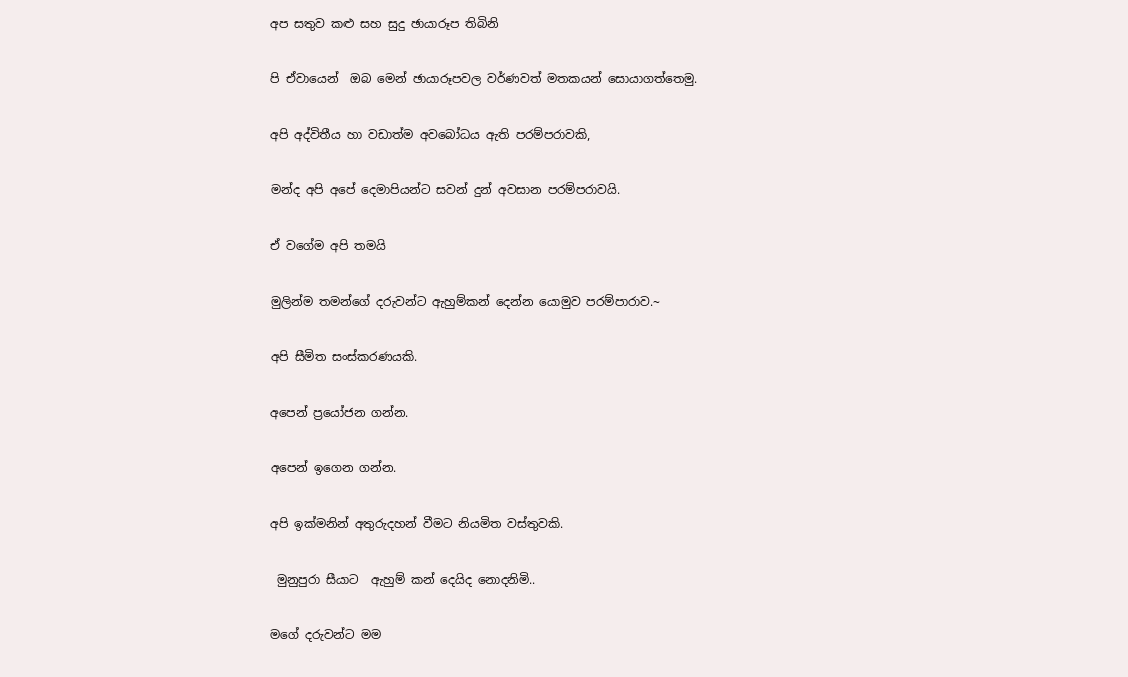අප සතුව කළු සහ සුදු ඡායාරූප තිබිනි

පි ඒවායෙන්  ඔබ මෙන් ඡායාරූපවල වර්ණවත් මතකයන් සොයාගත්තෙමු.

අපි අද්විතීය හා වඩාත්ම අවබෝධය ඇති පරම්පරාවකි,

මන්ද අපි අපේ දෙමාපියන්ට සවන් දුන් අවසාන පරම්පරාවයි.

ඒ වගේම අපි තමයි

මුලින්ම තමන්ගේ දරුවන්ට ඇහුම්කන් දෙන්න යොමුව පරම්පාරාව.~

අපි සීමිත සංස්කරණයකි.

අපෙන් ප්‍රයෝජන ගන්න.

අපෙන් ඉගෙන ගන්න.

අපි ඉක්මනින් අතුරුදහන් වීමට නියමිත වස්තුවකි.

 මුනුපුරා සීයාට  ඇහුම් කන් දෙයිද නොදනිමි..

මගේ දරුවන්ට මම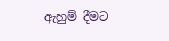ඇහුම් දීමට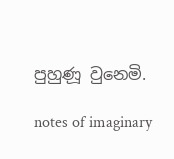පුහුණූ වුනෙමි.

notes of imaginary